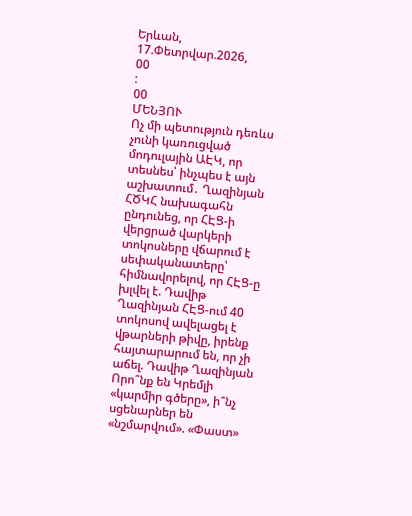Երևան, 17.Փետրվար.2026,
00
:
00
ՄԵՆՅՈՒ
Ոչ մի պետություն դեռևս չունի կառուցված մոդուլային ԱԷԿ, որ տեսնես՝ ինչպես է այն աշխատում․ Ղազինյան ՀԾԿՀ նախագահն ընդունեց, որ ՀԷՑ-ի վերցրած վարկերի տոկոսները վճարում է սեփականատերը՝ հիմնավորելով, որ ՀԷՑ-ը խլվել է. Դավիթ Ղազինյան ՀԷՑ-ում 40 տոկոսով ավելացել է վթարների թիվը, իրենք հայտարարում են, որ չի աճել. Դավիթ Ղազինյան Որո՞նք են Կրեմլի «կարմիր գծերը», ի՞նչ սցենարներ են «նշմարվում». «Փաստ»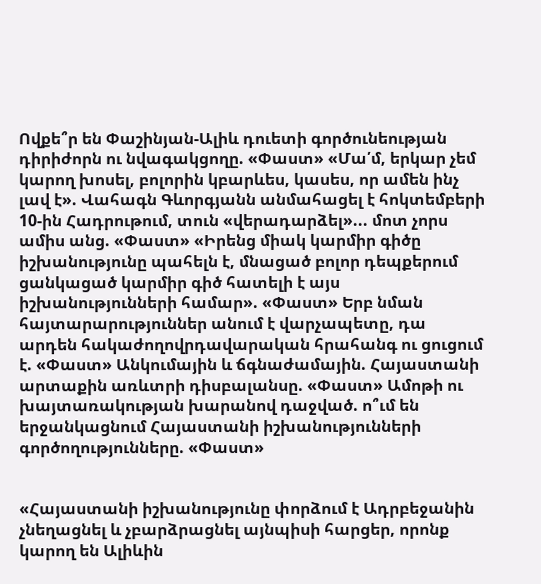Ովքե՞ր են Փաշինյան-Ալիև դուետի գործունեության դիրիժորն ու նվագակցողը. «Փաստ» «Մա՛մ, երկար չեմ կարող խոսել, բոլորին կբարևես, կասես, որ ամեն ինչ լավ է». Վահագն Գևորգյանն անմահացել է հոկտեմբերի 10-ին Հադրութում, տուն «վերադարձել»... մոտ չորս ամիս անց. «Փաստ» «Իրենց միակ կարմիր գիծը իշխանությունը պահելն է, մնացած բոլոր դեպքերում ցանկացած կարմիր գիծ հատելի է այս իշխանությունների համար». «Փաստ» Երբ նման հայտարարություններ անում է վարչապետը, դա արդեն հակաժողովրդավարական հրահանգ ու ցուցում է. «Փաստ» Անկումային և ճգնաժամային. Հայաստանի արտաքին առևտրի դիսբալանսը. «Փաստ» Ամոթի ու խայտառակության խարանով դաջված. ո՞ւմ են երջանկացնում Հայաստանի իշխանությունների գործողությունները. «Փաստ»


«Հայաստանի իշխանությունը փորձում է Ադրբեջանին չնեղացնել և չբարձրացնել այնպիսի հարցեր, որոնք կարող են Ալիևին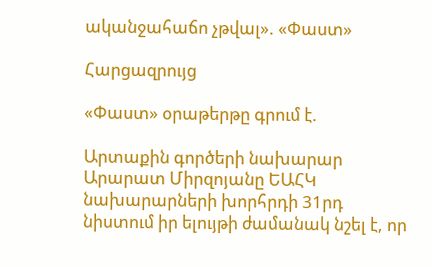ականջահաճո չթվալ». «Փաստ»

Հարցազրույց

«Փաստ» օրաթերթը գրում է.

Արտաքին գործերի նախարար Արարատ Միրզոյանը ԵԱՀԿ նախարարների խորհրդի 31րդ նիստում իր ելույթի ժամանակ նշել է, որ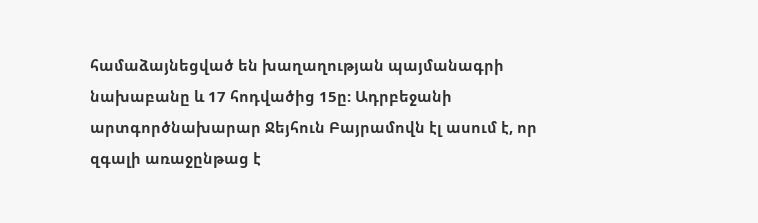համաձայնեցված են խաղաղության պայմանագրի նախաբանը և 17 հոդվածից 15ը: Ադրբեջանի արտգործնախարար Ջեյհուն Բայրամովն էլ ասում է, որ զգալի առաջընթաց է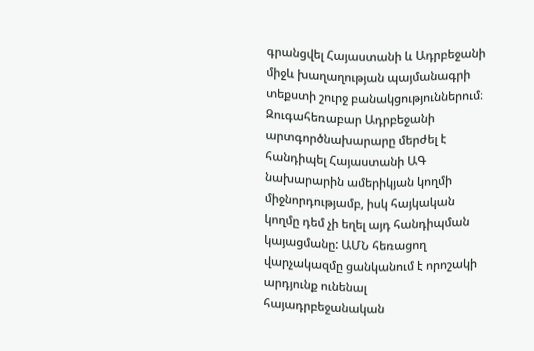գրանցվել Հայաստանի և Ադրբեջանի միջև խաղաղության պայմանագրի տեքստի շուրջ բանակցություններում։ Զուգահեռաբար Ադրբեջանի արտգործնախարարը մերժել է հանդիպել Հայաստանի ԱԳ նախարարին ամերիկյան կողմի միջնորդությամբ, իսկ հայկական կողմը դեմ չի եղել այդ հանդիպման կայացմանը: ԱՄՆ հեռացող վարչակազմը ցանկանում է որոշակի արդյունք ունենալ հայադրբեջանական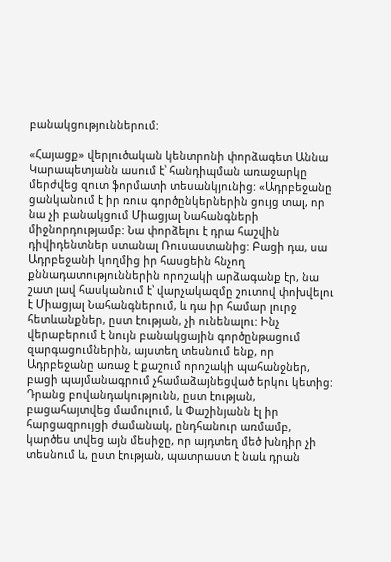բանակցություններում:

«Հայացք» վերլուծական կենտրոնի փորձագետ Աննա Կարապետյանն ասում է՝ հանդիպման առաջարկը մերժվեց զուտ ֆորմատի տեսանկյունից: «Ադրբեջանը ցանկանում է իր ռուս գործընկերներին ցույց տալ, որ նա չի բանակցում Միացյալ Նահանգների միջնորդությամբ: Նա փորձելու է դրա հաշվին դիվիդենտներ ստանալ Ռուսաստանից: Բացի դա, սա Ադրբեջանի կողմից իր հասցեին հնչող քննադատություններին որոշակի արձագանք էր, նա շատ լավ հասկանում է՝ վարչակազմը շուտով փոխվելու է Միացյալ Նահանգներում, և դա իր համար լուրջ հետևանքներ, ըստ էության, չի ունենալու: Ինչ վերաբերում է նույն բանակցային գործընթացում զարգացումներին, այստեղ տեսնում ենք, որ Ադրբեջանը առաջ է քաշում որոշակի պահանջներ, բացի պայմանագրում չհամաձայնեցված երկու կետից: Դրանց բովանդակությունն, ըստ էության, բացահայտվեց մամուլում, և Փաշինյանն էլ իր հարցազրույցի ժամանակ, ընդհանուր առմամբ, կարծես տվեց այն մեսիջը, որ այդտեղ մեծ խնդիր չի տեսնում և, ըստ էության, պատրաստ է նաև դրան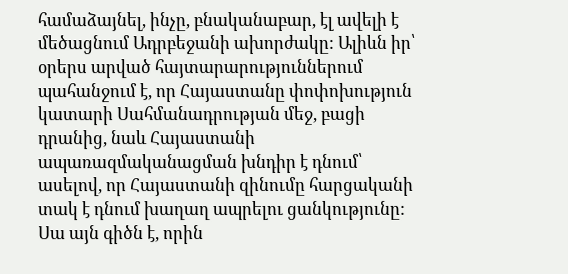համաձայնել, ինչը, բնականաբար, էլ ավելի է մեծացնում Ադրբեջանի ախորժակը: Ալիևն իր՝ օրերս արված հայտարարություններում պահանջում է, որ Հայաստանը փոփոխություն կատարի Սահմանադրության մեջ, բացի դրանից, նաև Հայաստանի ապառազմականացման խնդիր է դնում՝ ասելով, որ Հայաստանի զինումը հարցականի տակ է դնում խաղաղ ապրելու ցանկությունը: Սա այն գիծն է, որին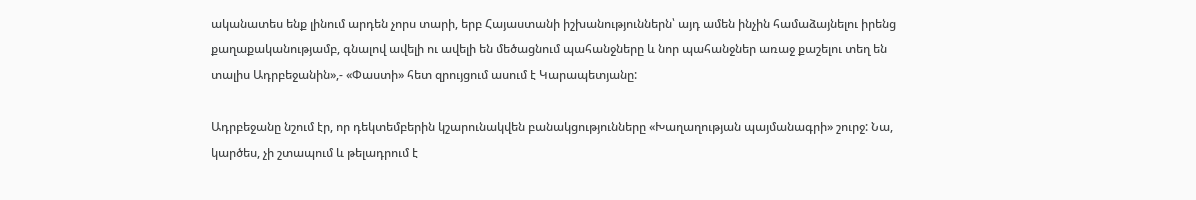ականատես ենք լինում արդեն չորս տարի, երբ Հայաստանի իշխանություններն՝ այդ ամեն ինչին համաձայնելու իրենց քաղաքականությամբ, գնալով ավելի ու ավելի են մեծացնում պահանջները և նոր պահանջներ առաջ քաշելու տեղ են տալիս Ադրբեջանին»,- «Փաստի» հետ զրույցում ասում է Կարապետյանը:

Ադրբեջանը նշում էր, որ դեկտեմբերին կշարունակվեն բանակցությունները «Խաղաղության պայմանագրի» շուրջ: Նա, կարծես, չի շտապում և թելադրում է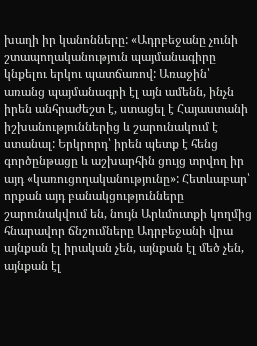խաղի իր կանոնները: «Ադրբեջանը չունի շտապողականություն պայմանագիրը կնքելու երկու պատճառով: Առաջին՝ առանց պայմանագրի էլ այն ամենն, ինչն իրեն անհրաժեշտ է, ստացել է Հայաստանի իշխանություններից և շարունակում է ստանալ: Երկրորդ՝ իրեն պետք է հենց գործընթացը և աշխարհին ցույց տրվող իր այդ «կառուցողականությունը»: Հետևաբար՝ որքան այդ բանակցությունները շարունակվում են, նույն Արևմուտքի կողմից հնարավոր ճնշումները Ադրբեջանի վրա այնքան էլ իրական չեն, այնքան էլ մեծ չեն, այնքան էլ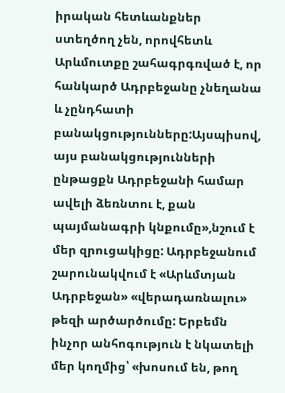իրական հետևանքներ ստեղծող չեն, որովհետև Արևմուտքը շահագրգռված է, որ հանկարծ Ադրբեջանը չնեղանա և չընդհատի բանակցությունները:Այսպիսով, այս բանակցությունների ընթացքն Ադրբեջանի համար ավելի ձեռնտու է, քան պայմանագրի կնքումը»,նշում է մեր զրուցակիցը: Ադրբեջանում շարունակվում է «Արևմտյան Ադրբեջան» «վերադառնալու» թեզի արծարծումը: Երբեմն ինչոր անհոգություն է նկատելի մեր կողմից՝ «խոսում են, թող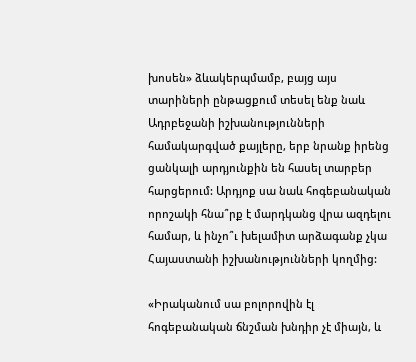խոսեն» ձևակերպմամբ, բայց այս տարիների ընթացքում տեսել ենք նաև Ադրբեջանի իշխանությունների համակարգված քայլերը, երբ նրանք իրենց ցանկալի արդյունքին են հասել տարբեր հարցերում: Արդյոք սա նաև հոգեբանական որոշակի հնա՞րք է մարդկանց վրա ազդելու համար, և ինչո՞ւ խելամիտ արձագանք չկա Հայաստանի իշխանությունների կողմից:

«Իրականում սա բոլորովին էլ հոգեբանական ճնշման խնդիր չէ միայն, և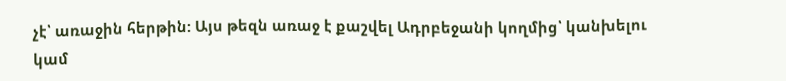չէ՝ առաջին հերթին: Այս թեզն առաջ է քաշվել Ադրբեջանի կողմից՝ կանխելու կամ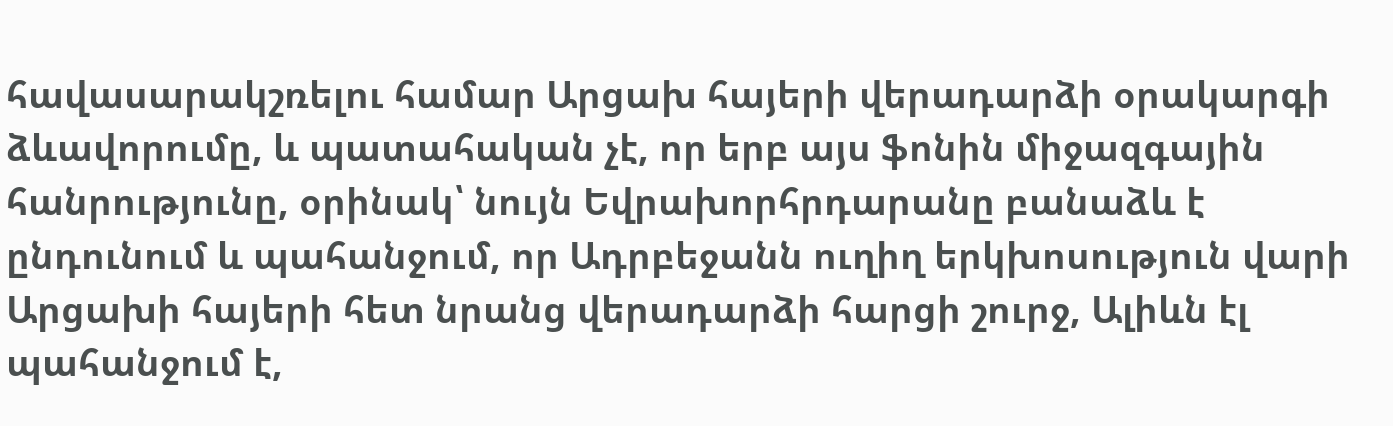հավասարակշռելու համար Արցախ հայերի վերադարձի օրակարգի ձևավորումը, և պատահական չէ, որ երբ այս ֆոնին միջազգային հանրությունը, օրինակ՝ նույն Եվրախորհրդարանը բանաձև է ընդունում և պահանջում, որ Ադրբեջանն ուղիղ երկխոսություն վարի Արցախի հայերի հետ նրանց վերադարձի հարցի շուրջ, Ալիևն էլ պահանջում է,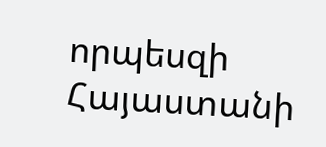որպեսզի Հայաստանի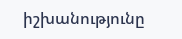իշխանությունը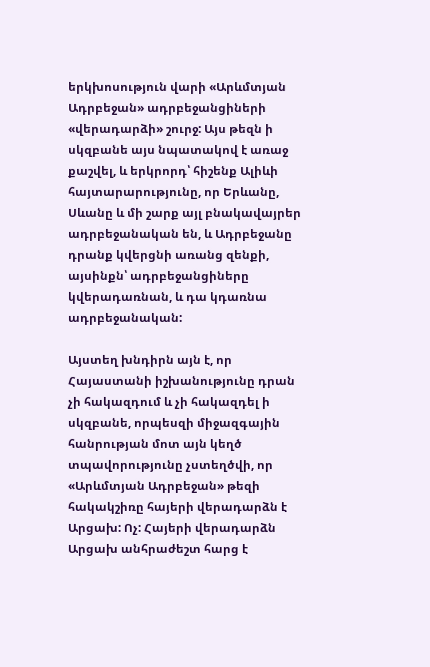երկխոսություն վարի «Արևմտյան Ադրբեջան» ադրբեջանցիների «վերադարձի» շուրջ: Այս թեզն ի սկզբանե այս նպատակով է առաջ քաշվել, և երկրորդ՝ հիշենք Ալիևի հայտարարությունը, որ Երևանը, Սևանը և մի շարք այլ բնակավայրեր ադրբեջանական են, և Ադրբեջանը դրանք կվերցնի առանց զենքի, այսինքն՝ ադրբեջանցիները կվերադառնան, և դա կդառնա ադրբեջանական:

Այստեղ խնդիրն այն է, որ Հայաստանի իշխանությունը դրան չի հակազդում և չի հակազդել ի սկզբանե, որպեսզի միջազգային հանրության մոտ այն կեղծ տպավորությունը չստեղծվի, որ «Արևմտյան Ադրբեջան» թեզի հակակշիռը հայերի վերադարձն է Արցախ: Ոչ: Հայերի վերադարձն Արցախ անհրաժեշտ հարց է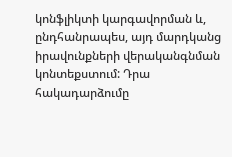կոնֆլիկտի կարգավորման և, ընդհանրապես, այդ մարդկանց իրավունքների վերականգնման կոնտեքստում: Դրա հակադարձումը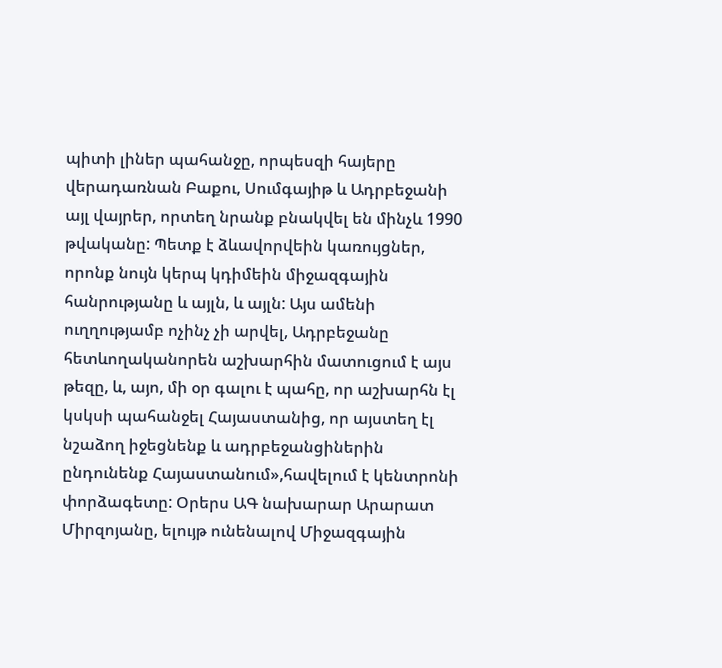պիտի լիներ պահանջը, որպեսզի հայերը վերադառնան Բաքու, Սումգայիթ և Ադրբեջանի այլ վայրեր, որտեղ նրանք բնակվել են մինչև 1990 թվականը: Պետք է ձևավորվեին կառույցներ, որոնք նույն կերպ կդիմեին միջազգային հանրությանը և այլն, և այլն: Այս ամենի ուղղությամբ ոչինչ չի արվել, Ադրբեջանը հետևողականորեն աշխարհին մատուցում է այս թեզը, և, այո, մի օր գալու է պահը, որ աշխարհն էլ կսկսի պահանջել Հայաստանից, որ այստեղ էլ նշաձող իջեցնենք և ադրբեջանցիներին ընդունենք Հայաստանում»,հավելում է կենտրոնի փորձագետը: Օրերս ԱԳ նախարար Արարատ Միրզոյանը, ելույթ ունենալով Միջազգային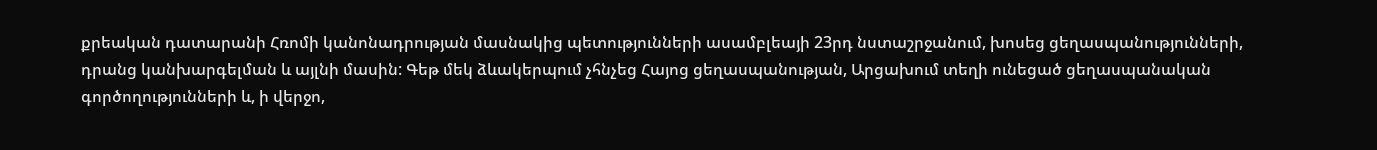քրեական դատարանի Հռոմի կանոնադրության մասնակից պետությունների ասամբլեայի 23րդ նստաշրջանում, խոսեց ցեղասպանությունների, դրանց կանխարգելման և այլնի մասին: Գեթ մեկ ձևակերպում չհնչեց Հայոց ցեղասպանության, Արցախում տեղի ունեցած ցեղասպանական գործողությունների և, ի վերջո,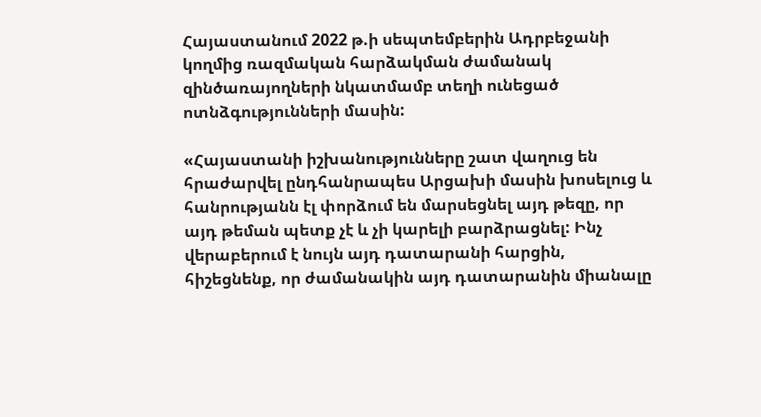Հայաստանում 2022 թ.ի սեպտեմբերին Ադրբեջանի կողմից ռազմական հարձակման ժամանակ զինծառայողների նկատմամբ տեղի ունեցած ոտնձգությունների մասին:

«Հայաստանի իշխանությունները շատ վաղուց են հրաժարվել ընդհանրապես Արցախի մասին խոսելուց և հանրությանն էլ փորձում են մարսեցնել այդ թեզը, որ այդ թեման պետք չէ և չի կարելի բարձրացնել: Ինչ վերաբերում է նույն այդ դատարանի հարցին, հիշեցնենք, որ ժամանակին այդ դատարանին միանալը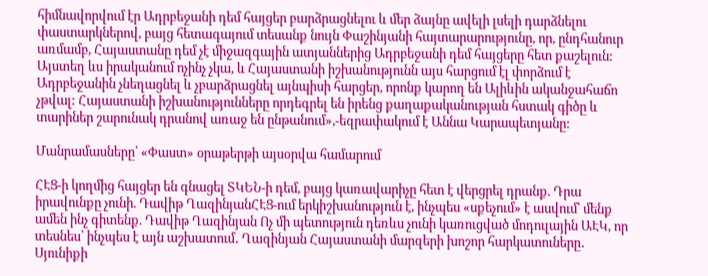հիմնավորվում էր Ադրբեջանի դեմ հայցեր բարձրացնելու և մեր ձայնը ավելի լսելի դարձնելու փաստարկներով, բայց հետագայում տեսանք նույն Փաշինյանի հայտարարությունը, որ, ընդհանուր առմամբ, Հայաստանը դեմ չէ միջազգային ատյաններից Ադրբեջանի դեմ հայցերը հետ քաշելուն: Այստեղ ևս իրականում ոչինչ չկա, և Հայաստանի իշխանությունն այս հարցում էլ փորձում է Ադրբեջանին չնեղացնել և չբարձրացնել այնպիսի հարցեր, որոնք կարող են Ալիևին ականջահաճո չթվալ: Հայաստանի իշխանությունները որդեգրել են իրենց քաղաքականության հստակ գիծը և տարիներ շարունակ դրանով առաջ են ընթանում»,-եզրափակում է Աննա Կարապետյանը:

Մանրամասները՝ «Փաստ» օրաթերթի այսօրվա համարում

ՀԷՑ-ի կողմից հայցեր են գնացել ՏԿԵՆ-ի դեմ, բայց կառավարիչը հետ է վերցրել դրանք. Դրա իրավունքը չունի. Դավիթ ՂազինյանՀԷՑ-ում երկիշխանություն է, ինչպես «սքեչում» է ասվում՝ մենք ամեն ինչ գիտենք. Դավիթ Ղազինյան Ոչ մի պետություն դեռևս չունի կառուցված մոդուլային ԱԷԿ, որ տեսնես՝ ինչպես է այն աշխատում․ Ղազինյան Հայաստանի մարզերի խոշոր հարկատուները․ Սյունիքի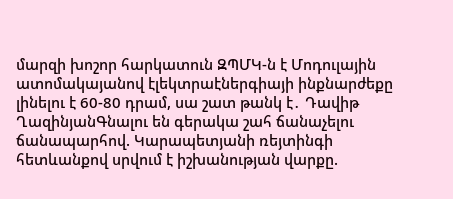մարզի խոշոր հարկատուն ԶՊՄԿ-ն է Մոդուլային ատոմակայանով էլեկտրաէներգիայի ինքնարժեքը լինելու է 60-80 դրամ, սա շատ թանկ է․ Դավիթ ՂազինյանԳնալու են գերակա շահ ճանաչելու ճանապարհով. Կարապետյանի ռեյտինգի հետևանքով սրվում է իշխանության վարքը.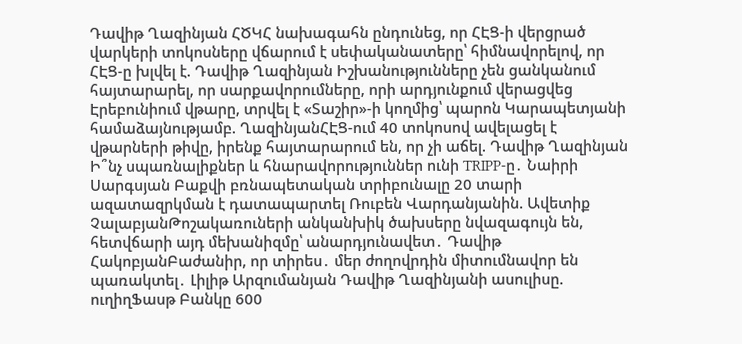Դավիթ Ղազինյան ՀԾԿՀ նախագահն ընդունեց, որ ՀԷՑ-ի վերցրած վարկերի տոկոսները վճարում է սեփականատերը՝ հիմնավորելով, որ ՀԷՑ-ը խլվել է. Դավիթ Ղազինյան Իշխանությունները չեն ցանկանում հայտարարել, որ սարքավորումները, որի արդյունքում վերացվեց Էրեբունիում վթարը, տրվել է «Տաշիր»-ի կողմից՝ պարոն Կարապետյանի համաձայնությամբ. ՂազինյանՀԷՑ-ում 40 տոկոսով ավելացել է վթարների թիվը, իրենք հայտարարում են, որ չի աճել. Դավիթ Ղազինյան Ի՞նչ սպառնալիքներ և հնարավորություններ ունի TRIPP-ը․ Նաիրի Սարգսյան Բաքվի բռնապետական տրիբունալը 20 տարի ազատազրկման է դատապարտել Ռուբեն Վարդանյանին. Ավետիք ՉալաբյանԹոշակառուների անկանխիկ ծախսերը նվազագույն են, հետվճարի այդ մեխանիզմը՝ անարդյունավետ․ Դավիթ ՀակոբյանԲաժանիր, որ տիրես․ մեր ժողովրդին միտումնավոր են պառակտել․ Լիլիթ Արզումանյան Դավիթ Ղազինյանի ասուլիսը. ուղիղՖասթ Բանկը 600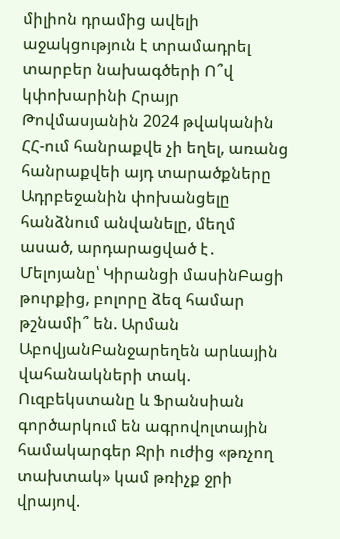միլիոն դրամից ավելի աջակցություն է տրամադրել տարբեր նախագծերի Ո՞վ կփոխարինի Հրայր Թովմասյանին 2024 թվականին ՀՀ-ում հանրաքվե չի եղել, առանց հանրաքվեի այդ տարածքները Ադրբեջանին փոխանցելը հանձնում անվանելը, մեղմ ասած, արդարացված է․ Մելոյանը՝ Կիրանցի մասինԲացի թուրքից, բոլորը ձեզ համար թշնամի՞ են. Արման ԱբովյանԲանջարեղեն արևային վահանակների տակ. Ուզբեկստանը և Ֆրանսիան գործարկում են ագրովոլտային համակարգեր Ջրի ուժից «թռչող տախտակ» կամ թռիչք ջրի վրայով.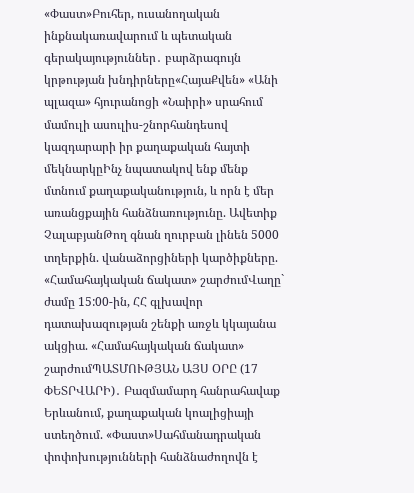«Փաստ»Բուհեր, ուսանողական ինքնակառավարում և պետական գերակայություններ․ բարձրագույն կրթության խնդիրները«ՀայաՔվեն» «Անի պլազա» հյուրանոցի «Նաիրի» սրահում մամուլի ասուլիս-շնորհանդեսով կազդարարի իր քաղաքական հայտի մեկնարկըԻնչ նպատակով ենք մենք մտնում քաղաքականություն, և որն է մեր առանցքային հանձնառությունը. Ավետիք ՉալաբյանԹող գնան ղուրբան լինեն 5000 տղերքին. վանաձորցիների կարծիքները. «Համահայկական ճակատ» շարժումՎաղը` ժամը 15:00-ին, ՀՀ գլխավոր դատախազության շենքի առջև կկայանա ակցիա. «Համահայկական ճակատ» շարժումՊԱՏՄՈՒԹՅԱՆ ԱՅՍ ՕՐԸ (17 ՓԵՏՐՎԱՐԻ)․ Բազմամարդ հանրահավաք Երևանում, քաղաքական կոալիցիայի ստեղծում. «Փաստ»Սահմանադրական փոփոխությունների հանձնաժողովն է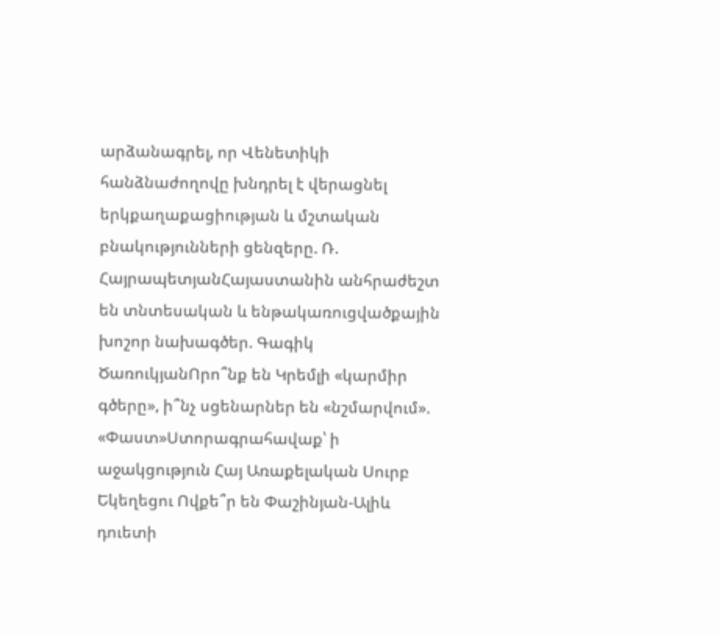արձանագրել, որ Վենետիկի հանձնաժողովը խնդրել է վերացնել երկքաղաքացիության և մշտական բնակությունների ցենզերը. Ռ. ՀայրապետյանՀայաստանին անհրաժեշտ են տնտեսական և ենթակառուցվածքային խոշոր նախագծեր. Գագիկ ԾառուկյանՈրո՞նք են Կրեմլի «կարմիր գծերը», ի՞նչ սցենարներ են «նշմարվում». «Փաստ»Ստորագրահավաք՝ ի աջակցություն Հայ Առաքելական Սուրբ Եկեղեցու Ովքե՞ր են Փաշինյան-Ալիև դուետի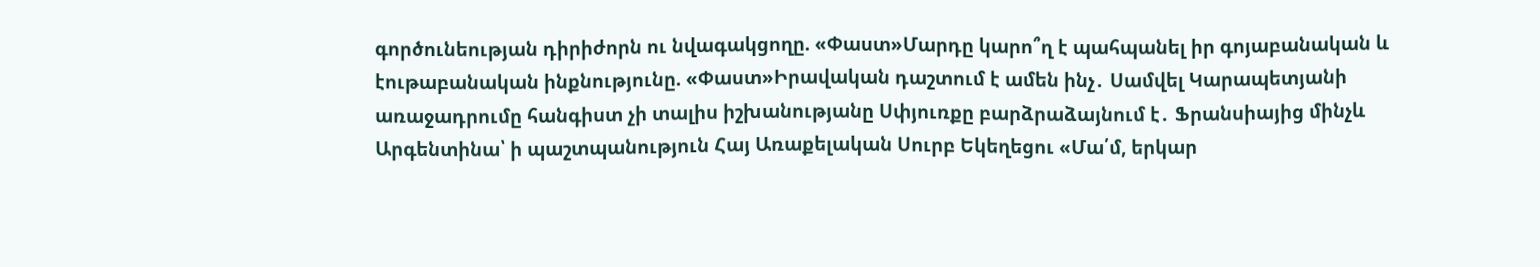գործունեության դիրիժորն ու նվագակցողը. «Փաստ»Մարդը կարո՞ղ է պահպանել իր գոյաբանական և էութաբանական ինքնությունը. «Փաստ»Իրավական դաշտում է ամեն ինչ․ Սամվել Կարապետյանի առաջադրումը հանգիստ չի տալիս իշխանությանը Սփյուռքը բարձրաձայնում է․ Ֆրանսիայից մինչև Արգենտինա՝ ի պաշտպանություն Հայ Առաքելական Սուրբ Եկեղեցու «Մա՛մ, երկար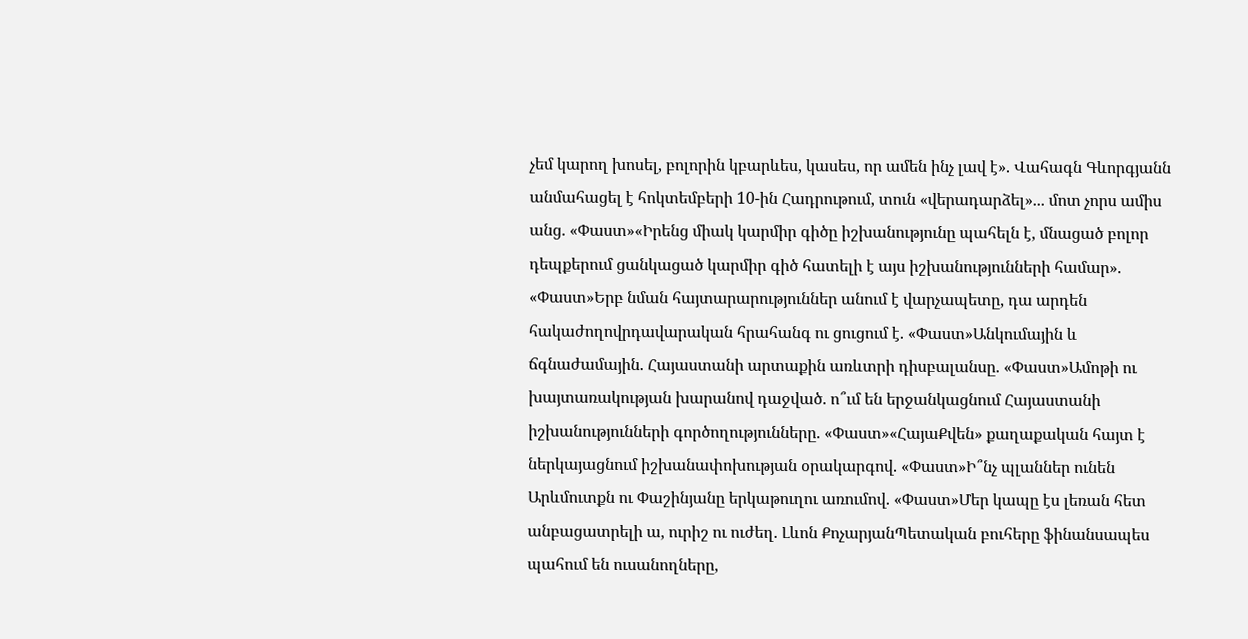չեմ կարող խոսել, բոլորին կբարևես, կասես, որ ամեն ինչ լավ է». Վահագն Գևորգյանն անմահացել է հոկտեմբերի 10-ին Հադրութում, տուն «վերադարձել»... մոտ չորս ամիս անց. «Փաստ»«Իրենց միակ կարմիր գիծը իշխանությունը պահելն է, մնացած բոլոր դեպքերում ցանկացած կարմիր գիծ հատելի է այս իշխանությունների համար». «Փաստ»Երբ նման հայտարարություններ անում է վարչապետը, դա արդեն հակաժողովրդավարական հրահանգ ու ցուցում է. «Փաստ»Անկումային և ճգնաժամային. Հայաստանի արտաքին առևտրի դիսբալանսը. «Փաստ»Ամոթի ու խայտառակության խարանով դաջված. ո՞ւմ են երջանկացնում Հայաստանի իշխանությունների գործողությունները. «Փաստ»«ՀայաՔվեն» քաղաքական հայտ է ներկայացնում իշխանափոխության օրակարգով. «Փաստ»Ի՞նչ պլաններ ունեն Արևմուտքն ու Փաշինյանը երկաթուղու առումով. «Փաստ»Մեր կապը էս լեռան հետ անբացատրելի ա, ուրիշ ու ուժեղ. Լևոն ՔոչարյանՊետական բուհերը ֆինանսապես պահում են ուսանողները,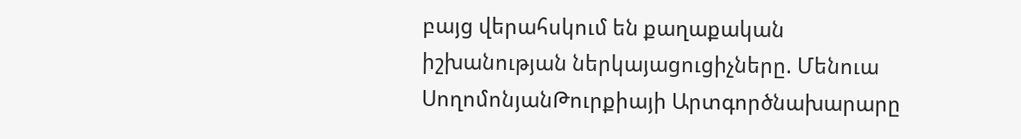բայց վերահսկում են քաղաքական իշխանության ներկայացուցիչները. Մենուա ՍողոմոնյանԹուրքիայի Արտգործնախարարը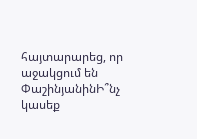հայտարարեց, որ աջակցում են ՓաշինյանինԻ՞նչ կասեք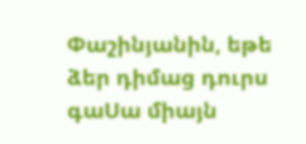Փաշինյանին, եթե ձեր դիմաց դուրս գաՍա միայն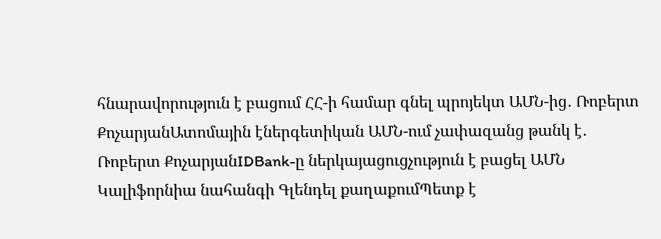հնարավորություն է բացում ՀՀ-ի համար գնել պրոյեկտ ԱՄՆ-ից․ Ռոբերտ ՔոչարյանԱտոմային էներգետիկան ԱՄՆ-ում չափազանց թանկ է․ Ռոբերտ ՔոչարյանIDBank-ը ներկայացուցչություն է բացել ԱՄՆ Կալիֆորնիա նահանգի Գլենդել քաղաքումՊետք է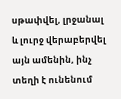սթափվել, լրջանալ և լուրջ վերաբերվել այն ամենին, ինչ տեղի է ունենում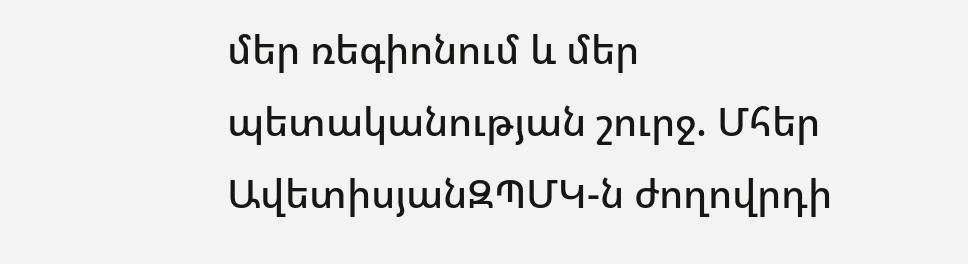մեր ռեգիոնում և մեր պետականության շուրջ. Մհեր ԱվետիսյանԶՊՄԿ-ն ժողովրդի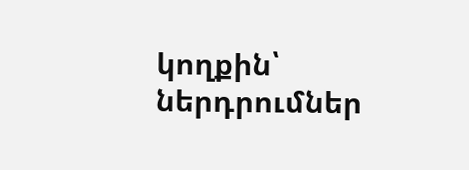կողքին՝ ներդրումներ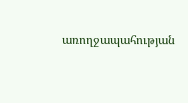առողջապահության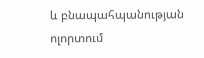և բնապահպանության ոլորտում